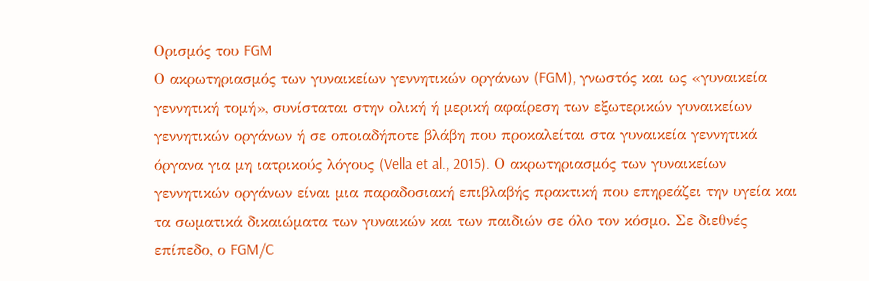Ορισμός του FGM
Ο ακρωτηριασμός των γυναικείων γεννητικών οργάνων (FGM), γνωστός και ως «γυναικεία γεννητική τομή», συνίσταται στην ολική ή μερική αφαίρεση των εξωτερικών γυναικείων γεννητικών οργάνων ή σε οποιαδήποτε βλάβη που προκαλείται στα γυναικεία γεννητικά όργανα για μη ιατρικούς λόγους (Vella et al., 2015). Ο ακρωτηριασμός των γυναικείων γεννητικών οργάνων είναι μια παραδοσιακή επιβλαβής πρακτική που επηρεάζει την υγεία και τα σωματικά δικαιώματα των γυναικών και των παιδιών σε όλο τον κόσμο. Σε διεθνές επίπεδο, ο FGM/C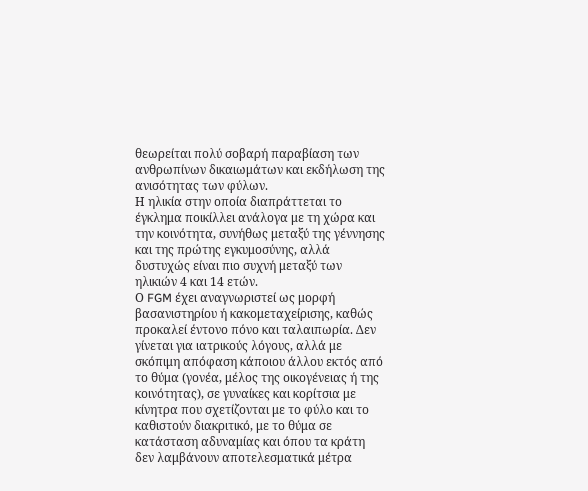θεωρείται πολύ σοβαρή παραβίαση των ανθρωπίνων δικαιωμάτων και εκδήλωση της ανισότητας των φύλων.
Η ηλικία στην οποία διαπράττεται το έγκλημα ποικίλλει ανάλογα με τη χώρα και την κοινότητα, συνήθως μεταξύ της γέννησης και της πρώτης εγκυμοσύνης, αλλά δυστυχώς είναι πιο συχνή μεταξύ των ηλικιών 4 και 14 ετών.
Ο FGM έχει αναγνωριστεί ως μορφή βασανιστηρίου ή κακομεταχείρισης, καθώς προκαλεί έντονο πόνο και ταλαιπωρία. Δεν γίνεται για ιατρικούς λόγους, αλλά με σκόπιμη απόφαση κάποιου άλλου εκτός από το θύμα (γονέα, μέλος της οικογένειας ή της κοινότητας), σε γυναίκες και κορίτσια με κίνητρα που σχετίζονται με το φύλο και το καθιστούν διακριτικό, με το θύμα σε κατάσταση αδυναμίας και όπου τα κράτη δεν λαμβάνουν αποτελεσματικά μέτρα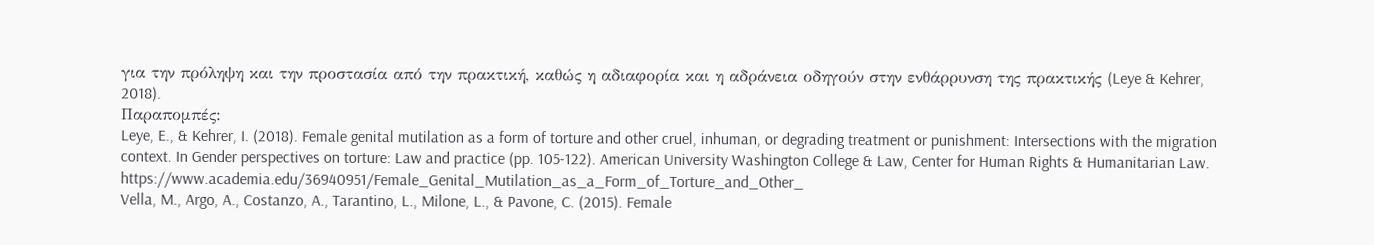για την πρόληψη και την προστασία από την πρακτική, καθώς η αδιαφορία και η αδράνεια οδηγούν στην ενθάρρυνση της πρακτικής (Leye & Kehrer, 2018).
Παραπομπές:
Leye, E., & Kehrer, I. (2018). Female genital mutilation as a form of torture and other cruel, inhuman, or degrading treatment or punishment: Intersections with the migration context. In Gender perspectives on torture: Law and practice (pp. 105-122). American University Washington College & Law, Center for Human Rights & Humanitarian Law. https://www.academia.edu/36940951/Female_Genital_Mutilation_as_a_Form_of_Torture_and_Other_
Vella, M., Argo, A., Costanzo, A., Tarantino, L., Milone, L., & Pavone, C. (2015). Female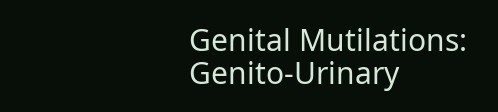Genital Mutilations: Genito-Urinary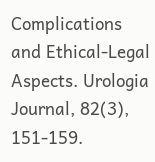Complications and Ethical-Legal Aspects. Urologia Journal, 82(3), 151-159.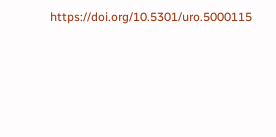https://doi.org/10.5301/uro.5000115